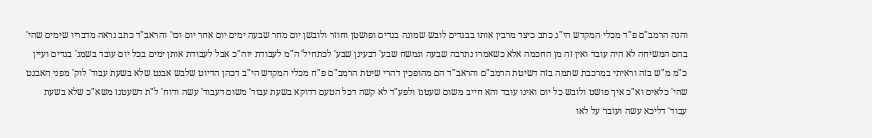והנה הרמב"ם פ"ד מכלי המקדש הי"ג כתב כיצד מרבין אותו בבגדים לובש שמונה בגדים ופושטן וחוזר ולובשן יום מחר שבעה ימים יום אחר יום וכו' והראב"ד כתב נראה מדבריו שימים שהי' בהם המשיחה לא היה עובד ואין זה מן החכמה אלא כשאמרו נתרבה שבעה ונמשח שבע' דבעינן שבע' לכתחיל' ה"מ לעבודת יוה"כ אבל לעבודת אותן ימים בכל יום עובד בשמנ' בגדים ועיין כ"מ מ"ש בזה וראיתי במרכבת שתמה בזה דשיטת הרמב"ם והראב"ד הם מהופכין דהרי שיטת הרמב"ם פ"ח מכלי המקדש הי"ב דכהן הדיוט שלבש אבנט שלא בשעת עבוד' לוק' מפני האבנט שהי' כלאים וא"כ איך פושט ולובש כל יום ואינו עובד והא חייב משום שעטנז ולפע"ד לא קשה דכל הטעם דדוקא בשעת עבוד' משום דעבוד' עשה ודוח' ל"ת דשעטנז משא"כ שלא בשעת עבוד' דליכא עשה ועובר על לאו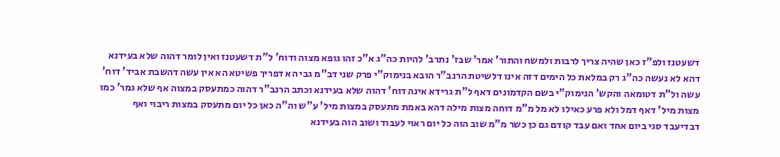דשעטנז ולפ"ז כאן שהיה צריך לרבות ולמשח והתור' אמר' שבז' נתרב' להיות כה"ג א"כ זהו גופא מצוה ודוח' ל"ת דשעטנז ואין לומר דהוה שלא בעידנא דהא לא נעשה כה"ג רק במלאת כל הימים דזה אינו דלשיטת הרנב"ר הובא בנימוק"י פרק שני דב"מ גבי הא דפריך פשיטא הא אין עשה דהשבת אביד' דוח' עשה ול"ת דטומאה והקש' הנימוק"י בשם הקדמונים דאף ל"ת גרידא אינה דוח' דהוה שלא בעידנא וכתב הרנב"ר דהוה כמתעסק במצוה אף שלא גמר' כמו מצות מיל' דאף דמל ולא פרע כאילו לא מל מ"מ דוחה מצות מילה דהא באמת מתעסק במצות מיל' ע"ש וה"ה כאן כל יום מתעסק במצות ריבוי ואף דבדיעבד סגי ביום אחד ואם עבד קודם גם כן כשר מ"מ שוב הוה כל יום ראוי לעבוד ושוב הוה בעידנא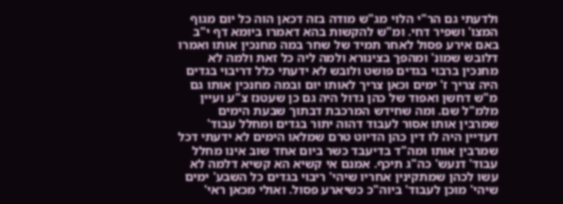ולדעתי גם הר"י הלוי מג"ש מודה בזה דכאן הוה כל יום מגוף המצו' ושפיר דחי. ומ"ש להקשות בהא דאמרו ביומא דף י"ב באם אירע פסול לאחר תמיד של שחר במה מחנכין אותו ואמרו דלובש שמונ' ומהפך בצינורא ולמה ליה כל זאת ולמה לא מחנכין ברבוי בגדים פושט ולובש לא ידעתי כלל דריבוי בגדים היה צריך ז' ימים וכאן צריך לאותו יום ובמה מחנכין אותו גם מ"ש דחשן ואפוד של כהן גדול היה גם כן שעטנז צ"ע ועיין מלמ"ל שם. ומה שחידש המרכבת דבתוך שבעת הימים שמרבין אותו אסור לעבוד דהוה יתור בגדים ומחלל עבוד' דעדיין היה לו דין כהן הדיוט טרם שמלאו הימים לא ידעתי דכל שמרבין אותו ומה"ד בדיעבד כשר ביום אחד שוב אינו מחלל עבוד' דנעש' כה"ג תיכף. אמנם אי קשיא הא קשיא דלמה לא עשו לכהן שמתקינין אחריו שיהי' ריבוי בגדים כל השבע' ימים שיהי' מוכן לעבוד' ביוה"כ כשיארע פסול. ואולי מכאן ראי'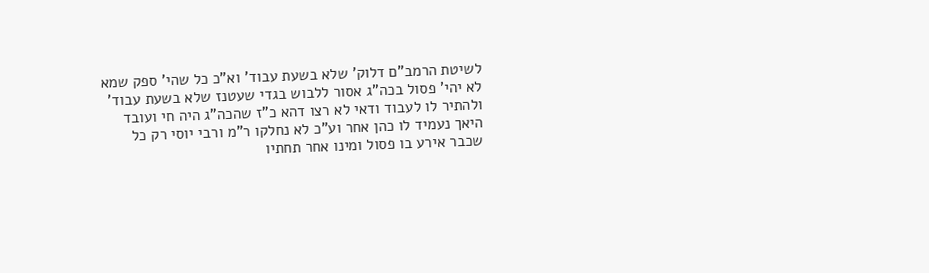לשיטת הרמב"ם דלוק' שלא בשעת עבוד' וא"כ כל שהי' ספק שמא לא יהי' פסול בכה"ג אסור ללבוש בגדי שעטנז שלא בשעת עבוד' ולהתיר לו לעבוד ודאי לא רצו דהא כ"ז שהכה"ג היה חי ועובד היאך נעמיד לו כהן אחר וע"כ לא נחלקו ר"מ ורבי יוסי רק כל שכבר אירע בו פסול ומינו אחר תחתיו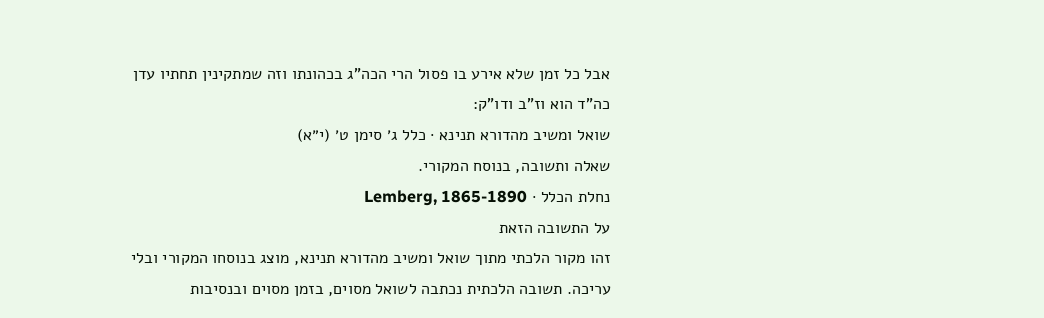אבל כל זמן שלא אירע בו פסול הרי הכה"ג בכהונתו וזה שמתקינין תחתיו עדן כה"ד הוא וז"ב ודו"ק:
שואל ומשיב מהדורא תנינא · כלל ג׳ סימן ט׳ (י״א)
שאלה ותשובה, בנוסח המקורי.
נחלת הכלל · Lemberg, 1865-1890
על התשובה הזאת
זהו מקור הלכתי מתוך שואל ומשיב מהדורא תנינא, מוצג בנוסחו המקורי ובלי עריכה. תשובה הלכתית נכתבה לשואל מסוים, בזמן מסוים ובנסיבות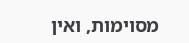מסוימות, ואין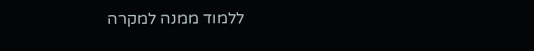ללמוד ממנה למקרה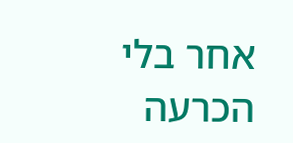אחר בלי הכרעה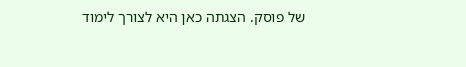של פוסק. הצגתה כאן היא לצורך לימוד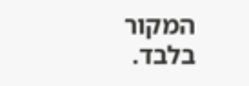המקור בלבד.